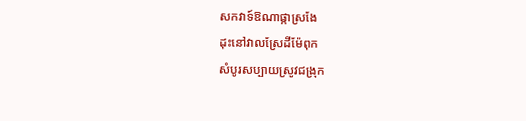សកវាទ៍ឱណាផ្កាស្រងែ
ដុះនៅវាលស្រែដីម៉ែពុក
សំបូរសប្បាយស្រូវជង្រុក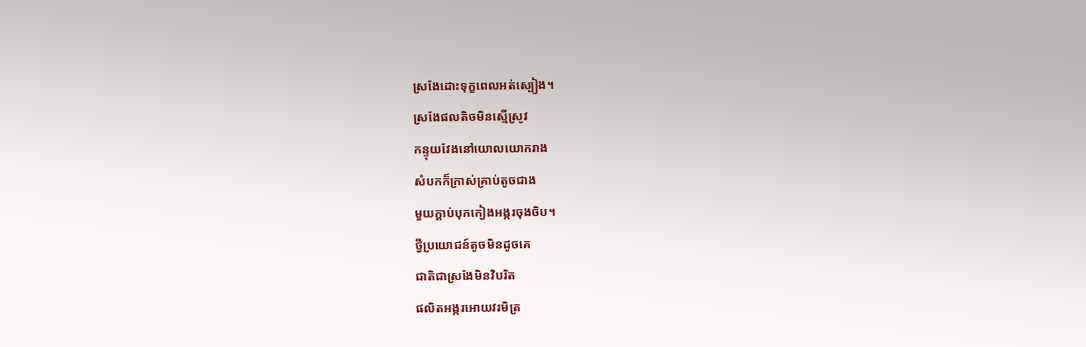ស្រងែដោះទុក្ខពេលអត់ស្បៀង។
ស្រងែផលតិចមិនស្មើស្រូវ
កន្ទុយវែងនៅយោលយោករាង
សំបកក៏ក្រាស់គ្រាប់តូចជាង
មួយក្តាប់បុកកៀងអង្ករចុងចិប។
ថ្វីប្រយោជន៍តូចមិនដូចគេ
ជាតិជាស្រងែមិនវិបរិត
ផលិតអង្ករអោយវរមិត្រ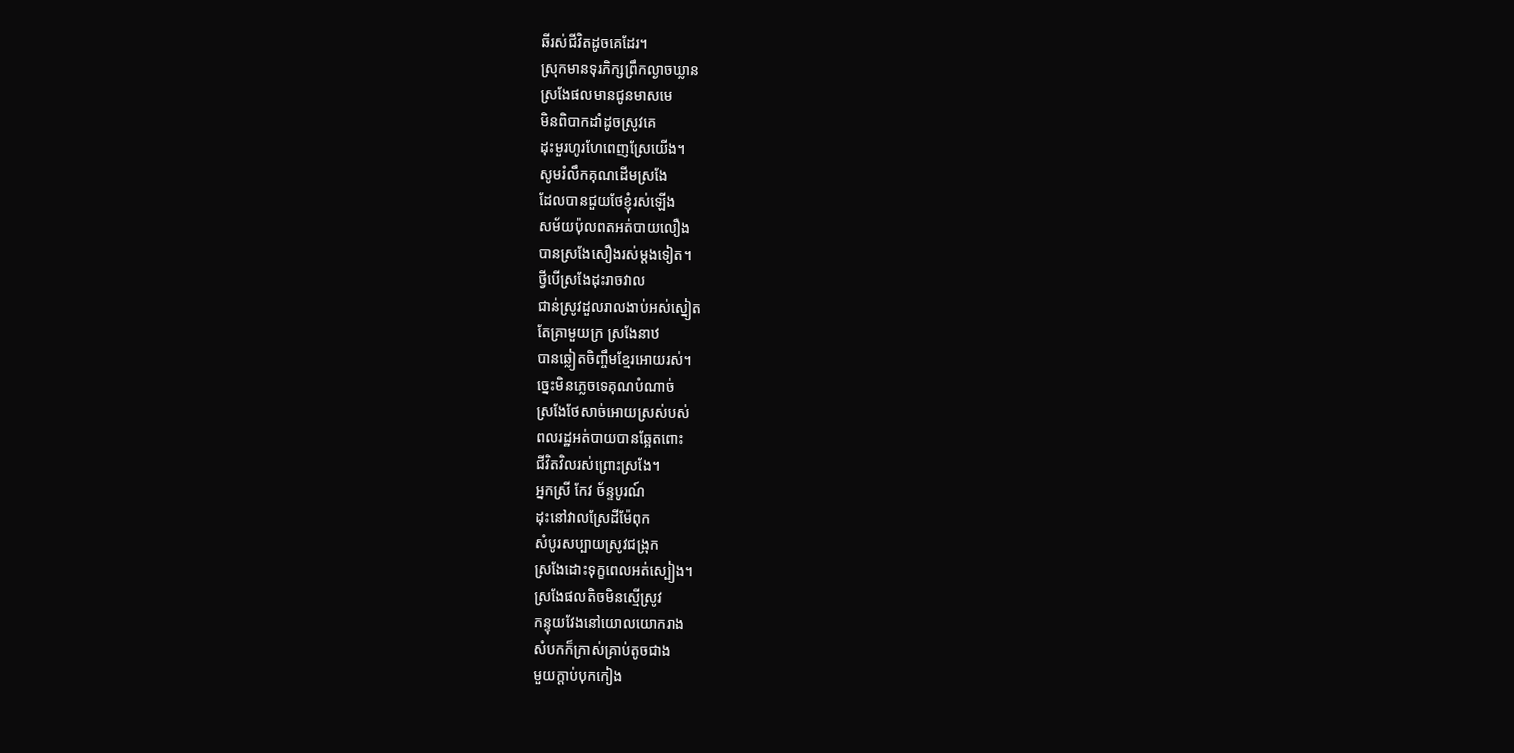ឆីរស់ជីវិតដូចគេដែរ។
ស្រុកមានទុរភិក្សព្រឹកល្ងាចឃ្លាន
ស្រងែផលមានជូនមាសមេ
មិនពិបាកដាំដូចស្រូវគេ
ដុះមួរហូរហែពេញស្រែយើង។
សូមរំលឹកគុណដើមស្រងែ
ដែលបានជួយថែខ្ញុំរស់ឡើង
សម័យប៉ុលពតអត់បាយលឿង
បានស្រងែសឿងរស់ម្តងទៀត។
ថ្វីបើស្រងែដុះរាចវាល
ជាន់ស្រូវដួលរាលងាប់អស់ស្នៀត
តែគ្រាមួយក្រ ស្រងែនាឋ
បានឆ្លៀតចិញ្ចឹមខ្មែរអោយរស់។
ច្នេះមិនភ្លេចទេគុណបំណាច់
ស្រងែថែសាច់អោយស្រស់បស់
ពលរដ្ឋអត់បាយបានឆ្អែតពោះ
ជីវិតវិលរស់ព្រោះស្រងែ។
អ្នកស្រី កែវ ច័ន្ទបូរណ៍
ដុះនៅវាលស្រែដីម៉ែពុក
សំបូរសប្បាយស្រូវជង្រុក
ស្រងែដោះទុក្ខពេលអត់ស្បៀង។
ស្រងែផលតិចមិនស្មើស្រូវ
កន្ទុយវែងនៅយោលយោករាង
សំបកក៏ក្រាស់គ្រាប់តូចជាង
មួយក្តាប់បុកកៀង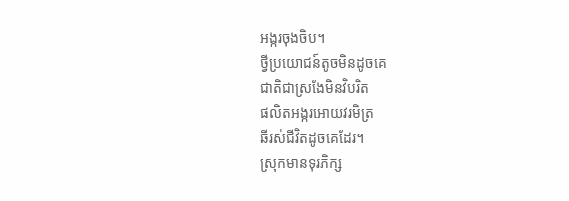អង្ករចុងចិប។
ថ្វីប្រយោជន៍តូចមិនដូចគេ
ជាតិជាស្រងែមិនវិបរិត
ផលិតអង្ករអោយវរមិត្រ
ឆីរស់ជីវិតដូចគេដែរ។
ស្រុកមានទុរភិក្ស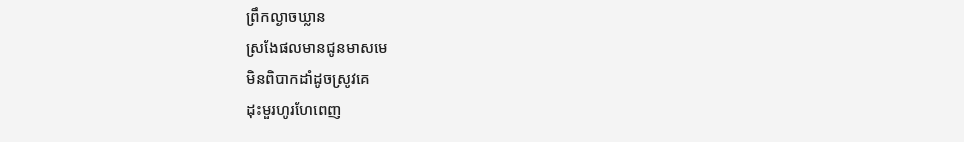ព្រឹកល្ងាចឃ្លាន
ស្រងែផលមានជូនមាសមេ
មិនពិបាកដាំដូចស្រូវគេ
ដុះមួរហូរហែពេញ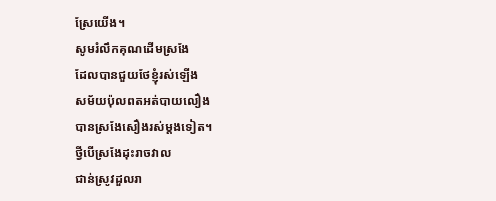ស្រែយើង។
សូមរំលឹកគុណដើមស្រងែ
ដែលបានជួយថែខ្ញុំរស់ឡើង
សម័យប៉ុលពតអត់បាយលឿង
បានស្រងែសឿងរស់ម្តងទៀត។
ថ្វីបើស្រងែដុះរាចវាល
ជាន់ស្រូវដួលរា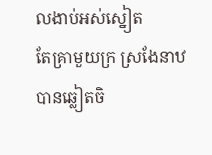លងាប់អស់ស្នៀត
តែគ្រាមួយក្រ ស្រងែនាឋ
បានឆ្លៀតចិ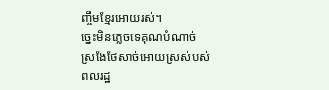ញ្ចឹមខ្មែរអោយរស់។
ច្នេះមិនភ្លេចទេគុណបំណាច់
ស្រងែថែសាច់អោយស្រស់បស់
ពលរដ្ឋ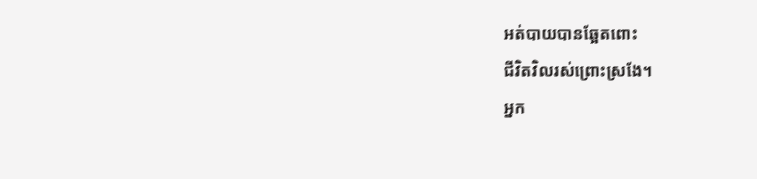អត់បាយបានឆ្អែតពោះ
ជីវិតវិលរស់ព្រោះស្រងែ។
អ្នក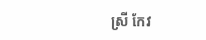ស្រី កែវ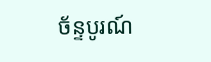ច័ន្ទបូរណ៍